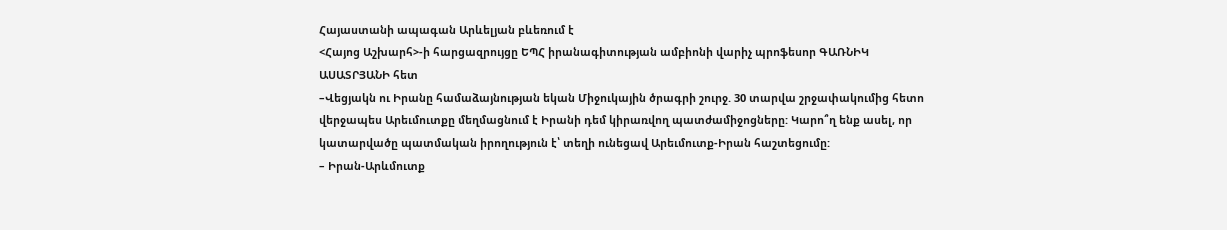Հայաստանի ապագան Արևելյան բևեռում է
<Հայոց Աշխարհ>-ի հարցազրույցը ԵՊՀ իրանագիտության ամբիոնի վարիչ պրոֆեսոր ԳԱՌՆԻԿ ԱՍԱՏՐՅԱՆԻ հետ
–Վեցյակն ու Իրանը համաձայնության եկան Միջուկային ծրագրի շուրջ. 30 տարվա շրջափակումից հետո վերջապես Արեւմուտքը մեղմացնում է Իրանի դեմ կիրառվող պատժամիջոցները: Կարո՞ղ ենք ասել, որ կատարվածը պատմական իրողություն է՝ տեղի ունեցավ Արեւմուտք-Իրան հաշտեցումը:
– Իրան-Արևմուտք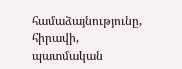համաձայնությունը, հիրավի, պատմական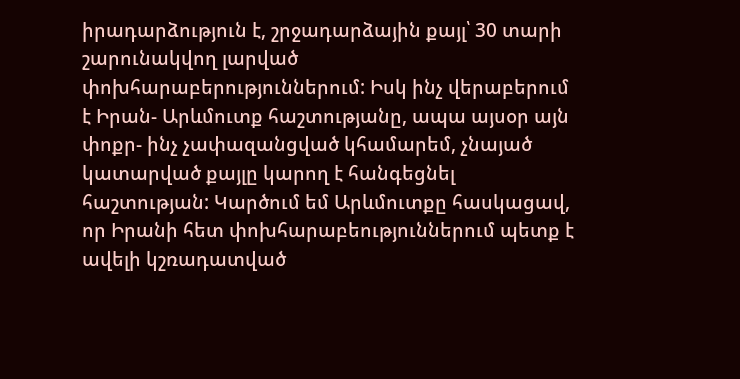իրադարձություն է, շրջադարձային քայլ՝ 30 տարի շարունակվող լարված փոխհարաբերություններում: Իսկ ինչ վերաբերում է Իրան- Արևմուտք հաշտությանը, ապա այսօր այն փոքր- ինչ չափազանցված կհամարեմ, չնայած կատարված քայլը կարող է հանգեցնել հաշտության: Կարծում եմ Արևմուտքը հասկացավ, որ Իրանի հետ փոխհարաբեություններում պետք է ավելի կշռադատված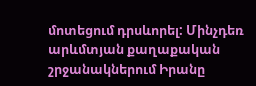մոտեցում դրսևորել: Մինչդեռ արևմտյան քաղաքական շրջանակներում Իրանը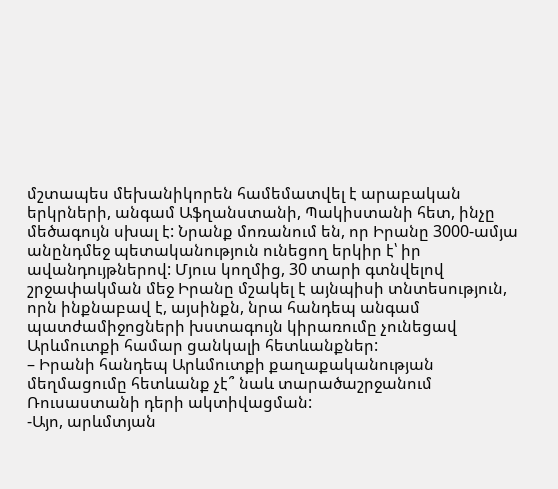մշտապես մեխանիկորեն համեմատվել է արաբական երկրների, անգամ Աֆղանստանի, Պակիստանի հետ, ինչը մեծագույն սխալ է: Նրանք մոռանում են, որ Իրանը 3000-ամյա անընդմեջ պետականություն ունեցող երկիր է՝ իր ավանդույթներով: Մյուս կողմից, 30 տարի գտնվելով շրջափակման մեջ Իրանը մշակել է այնպիսի տնտեսություն, որն ինքնաբավ է, այսինքն, նրա հանդեպ անգամ պատժամիջոցների խստագույն կիրառումը չունեցավ Արևմուտքի համար ցանկալի հետևանքներ:
– Իրանի հանդեպ Արևմուտքի քաղաքականության մեղմացումը հետևանք չէ՞ նաև տարածաշրջանում Ռուսաստանի դերի ակտիվացման:
-Այո, արևմտյան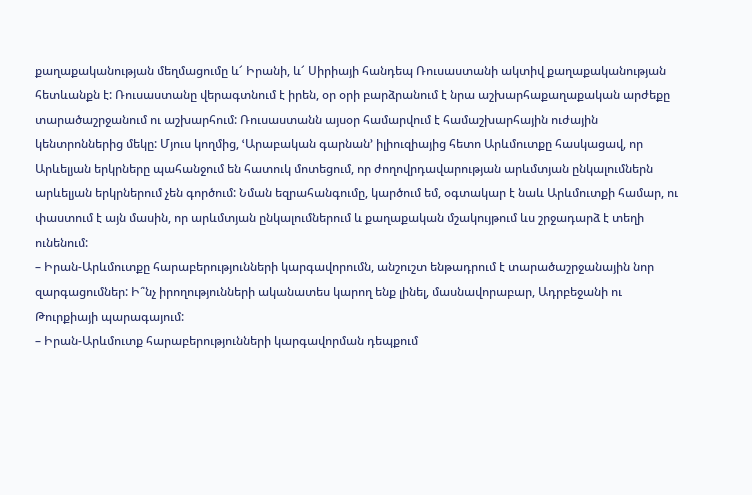քաղաքականության մեղմացումը և՜ Իրանի, և՜ Սիրիայի հանդեպ Ռուսաստանի ակտիվ քաղաքականության հետևանքն է: Ռուսաստանը վերագտնում է իրեն, օր օրի բարձրանում է նրա աշխարհաքաղաքական արժեքը տարածաշրջանում ու աշխարհում: Ռուսաստանն այսօր համարվում է համաշխարհային ուժային կենտրոններից մեկը: Մյուս կողմից, ՙԱրաբական գարնան՚ իլիուզիայից հետո Արևմուտքը հասկացավ, որ Արևելյան երկրները պահանջում են հատուկ մոտեցում, որ ժողովրդավարության արևմտյան ընկալումներն արևելյան երկրներում չեն գործում: Նման եզրահանգումը, կարծում եմ, օգտակար է նաև Արևմուտքի համար, ու փաստում է այն մասին, որ արևմտյան ընկալումներում և քաղաքական մշակույթում ևս շրջադարձ է տեղի ունենում:
– Իրան-Արևմուտքը հարաբերությունների կարգավորումն, անշուշտ ենթադրում է տարածաշրջանային նոր զարգացումներ: Ի՞նչ իրողությունների ականատես կարող ենք լինել, մասնավորաբար, Ադրբեջանի ու Թուրքիայի պարագայում:
– Իրան-Արևմուտք հարաբերությունների կարգավորման դեպքում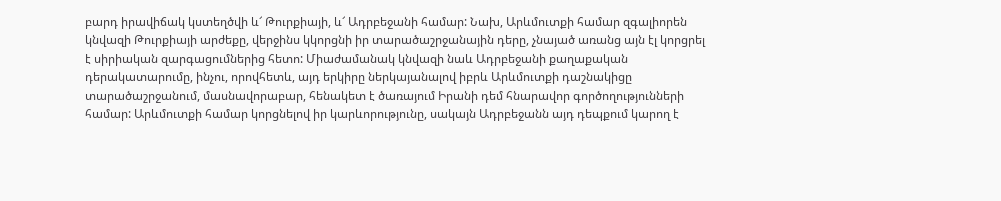բարդ իրավիճակ կստեղծվի և՜ Թուրքիայի, և՜ Ադրբեջանի համար: Նախ, Արևմուտքի համար զգալիորեն կնվազի Թուրքիայի արժեքը, վերջինս կկորցնի իր տարածաշրջանային դերը, չնայած առանց այն էլ կորցրել է սիրիական զարգացումներից հետո: Միաժամանակ կնվազի նաև Ադրբեջանի քաղաքական դերակատարումը, ինչու, որովհետև, այդ երկիրը ներկայանալով իբրև Արևմուտքի դաշնակիցը տարածաշրջանում, մասնավորաբար, հենակետ է ծառայում Իրանի դեմ հնարավոր գործողությունների համար: Արևմուտքի համար կորցնելով իր կարևորությունը, սակայն Ադրբեջանն այդ դեպքում կարող է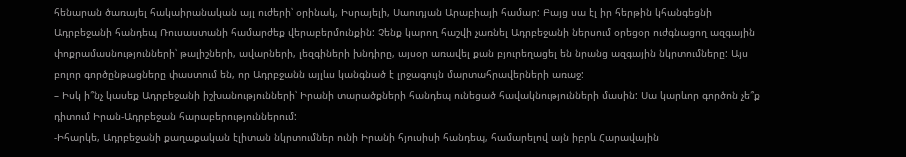հենարան ծառայել հակաիրանական այլ ուժերի՝ օրինակ, Իսրայելի, Սաուդյան Արաբիայի համար: Բայց սա էլ իր հերթին կհանգեցնի Ադրբեջանի հանդեպ Ռուսաստանի համարժեք վերաբերմունքին: Չենք կարող հաշվի չառնել Ադրբեջանի ներսում օրեցօր ուժգնացող ազգային փոքրամասնությունների՝ թալիշների, ավարների, լեզգիների խնդիրը, այսօր առավել քան բյուրեղացել են նրանց ազգային նկրտումները: Այս բոլոր գործընթացները փաստում են, որ Ադրբջանն այլևս կանգնած է լրջագույն մարտահրավերների առաջ:
– Իսկ ի՞նչ կասեք Ադրբեջանի իշխանությունների՝ Իրանի տարածքների հանդեպ ունեցած հավակնությունների մասին: Սա կարևոր գործոն չե՞ք դիտում Իրան-Ադրբեջան հարաբերություններում:
-Իհարկե, Ադրբեջանի քաղաքական էլիտան նկրտումներ ունի Իրանի հյուսիսի հանդեպ, համարելով այն իբրև Հարավային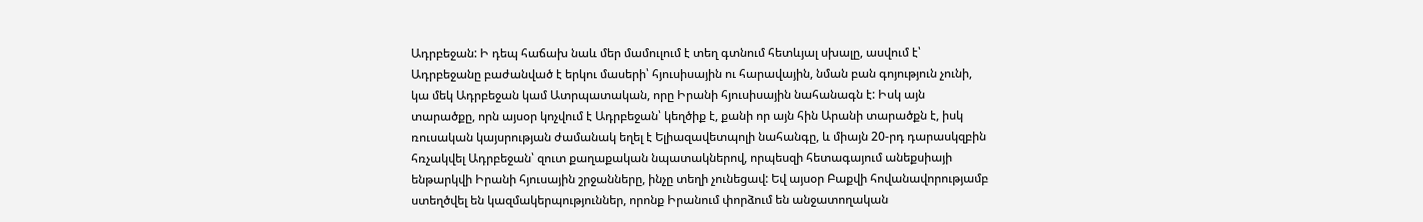Ադրբեջան: Ի դեպ հաճախ նաև մեր մամուլում է տեղ գտնում հետևյալ սխալը, ասվում է՝ Ադրբեջանը բաժանված է երկու մասերի՝ հյուսիսային ու հարավային, նման բան գոյություն չունի, կա մեկ Ադրբեջան կամ Ատրպատական, որը Իրանի հյուսիսային նահանագն է: Իսկ այն տարածքը, որն այսօր կոչվում է Ադրբեջան՝ կեղծիք է, քանի որ այն հին Արանի տարածքն է, իսկ ռուսական կայսրության ժամանակ եղել է Ելիազավետպոլի նահանգը, և միայն 20-րդ դարասկզբին հռչակվել Ադրբեջան՝ զուտ քաղաքական նպատակներով, որպեսզի հետագայում անեքսիայի ենթարկվի Իրանի հյուսային շրջանները, ինչը տեղի չունեցավ: Եվ այսօր Բաքվի հովանավորությամբ ստեղծվել են կազմակերպություններ, որոնք Իրանում փորձում են անջատողական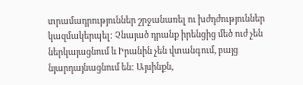տրամադրություններ շրջանառել ու խժդժություններ կազմակերպել: Չնայած դրանք իրենցից մեծ ուժ չեն ներկայացնում և Իրանին չեն վտանգում, բայց նյարդայնացնում են: Այսինքն,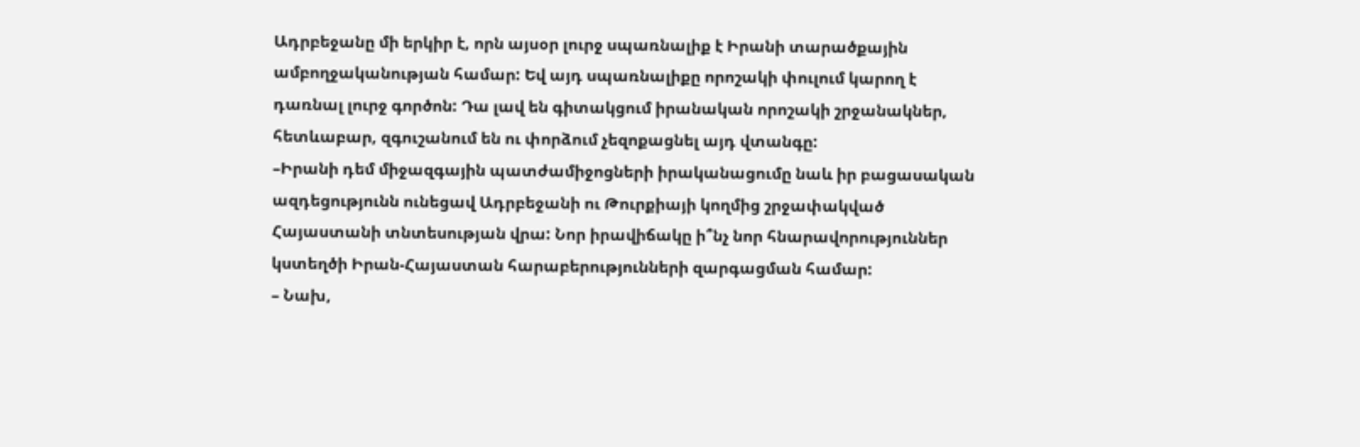Ադրբեջանը մի երկիր է, որն այսօր լուրջ սպառնալիք է Իրանի տարածքային ամբողջականության համար: Եվ այդ սպառնալիքը որոշակի փուլում կարող է դառնալ լուրջ գործոն: Դա լավ են գիտակցում իրանական որոշակի շրջանակներ, հետևաբար, զգուշանում են ու փորձում չեզոքացնել այդ վտանգը:
–Իրանի դեմ միջազգային պատժամիջոցների իրականացումը նաև իր բացասական ազդեցությունն ունեցավ Ադրբեջանի ու Թուրքիայի կողմից շրջափակված Հայաստանի տնտեսության վրա: Նոր իրավիճակը ի՞նչ նոր հնարավորություններ կստեղծի Իրան-Հայաստան հարաբերությունների զարգացման համար:
– Նախ,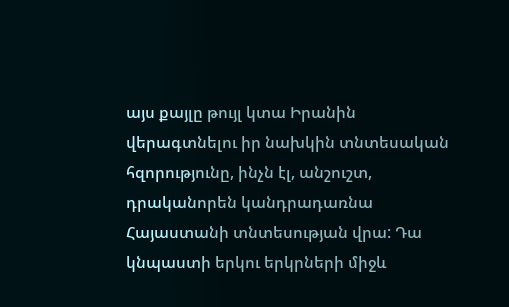այս քայլը թույլ կտա Իրանին վերագտնելու իր նախկին տնտեսական հզորությունը, ինչն էլ, անշուշտ, դրականորեն կանդրադառնա Հայաստանի տնտեսության վրա: Դա կնպաստի երկու երկրների միջև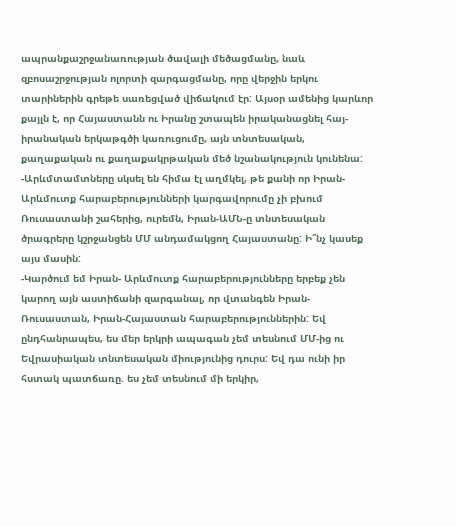ապրանքաշրջանառության ծավալի մեծացմանը, նաև զբոսաշրջության ոլորտի զարգացմանը, որը վերջին երկու տարիներին գրեթե սառեցված վիճակում էր: Այսօր ամենից կարևոր քայլն է, որ Հայաստանն ու Իրանը շտապեն իրականացնել հայ-իրանական երկաթգծի կառուցումը, այն տնտեսական, քաղաքական ու քաղաքակրթական մեծ նշանակություն կունենա:
-Արևմտամտները սկսել են հիմա էլ աղմկել, թե քանի որ Իրան-Արևմուտք հարաբերությունների կարգավորումը չի բխում Ռուսաստանի շահերից, ուրեմն, Իրան-ԱՄՆ-ը տնտեսական ծրագրերը կշրջանցեն ՄՄ անդամակցող Հայաստանը: Ի՞նչ կասեք այս մասին:
-Կարծում եմ Իրան- Արևմուտք հարաբերությունները երբեք չեն կարող այն աստիճանի զարգանալ, որ վտանգեն Իրան- Ռուսաստան, Իրան-Հայաստան հարաբերություններին: Եվ ընդհանրապես, ես մեր երկրի ապագան չեմ տեսնում ՄՄ-ից ու Եվրասիական տնտեսական միությունից դուրս: Եվ դա ունի իր հստակ պատճառը. ես չեմ տեսնում մի երկիր,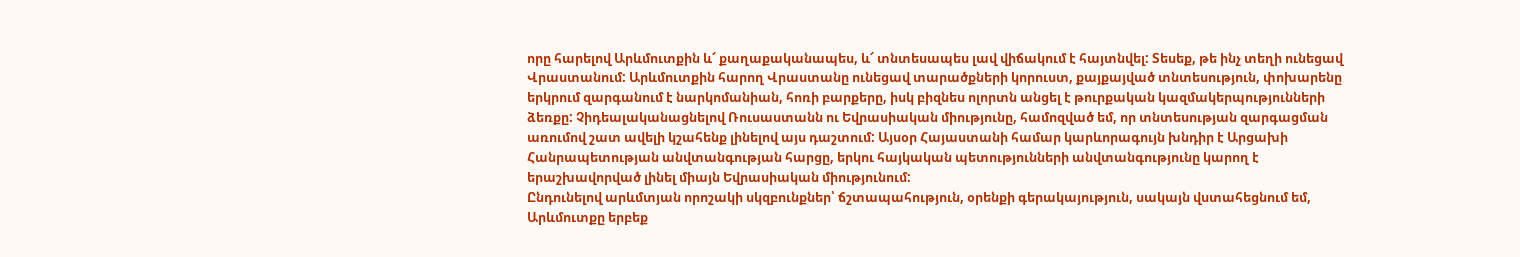որը հարելով Արևմուտքին և՜ քաղաքականապես, և՜ տնտեսապես լավ վիճակում է հայտնվել: Տեսեք, թե ինչ տեղի ունեցավ Վրաստանում: Արևմուտքին հարող Վրաստանը ունեցավ տարածքների կորուստ, քայքայված տնտեսություն, փոխարենը երկրում զարգանում է նարկոմանիան, հոռի բարքերը, իսկ բիզնես ոլորտն անցել է թուրքական կազմակերպությունների ձեռքը: Չիդեալականացնելով Ռուսաստանն ու Եվրասիական միությունը, համոզված եմ, որ տնտեսության զարգացման առումով շատ ավելի կշահենք լինելով այս դաշտում: Այսօր Հայաստանի համար կարևորագույն խնդիր է Արցախի Հանրապետության անվտանգության հարցը, երկու հայկական պետությունների անվտանգությունը կարող է երաշխավորված լինել միայն Եվրասիական միությունում:
Ընդունելով արևմտյան որոշակի սկզբունքներ՝ ճշտապահություն, օրենքի գերակայություն, սակայն վստահեցնում եմ, Արևմուտքը երբեք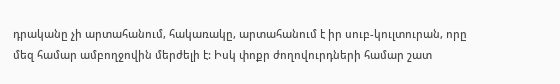դրականը չի արտահանում, հակառակը, արտահանում է իր սուբ-կուլտուրան, որը մեզ համար ամբողջովին մերժելի է: Իսկ փոքր ժողովուրդների համար շատ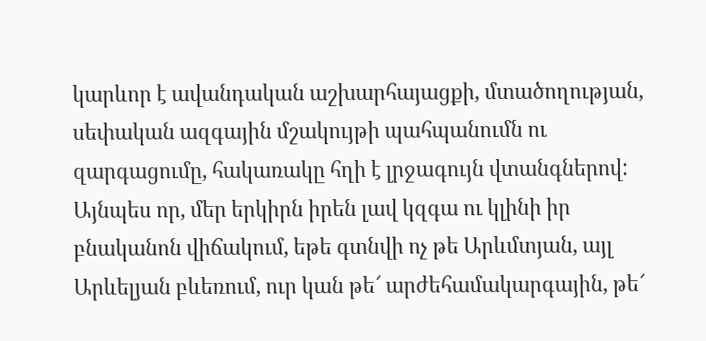կարևոր է ավանդական աշխարհայացքի, մտածողության, սեփական ազգային մշակույթի պահպանումն ու զարգացումը, հակառակը հղի է լրջագույն վտանգներով: Այնպես որ, մեր երկիրն իրեն լավ կզգա ու կլինի իր բնականոն վիճակում, եթե գտնվի ոչ թե Արևմտյան, այլ Արևելյան բևեռում, ուր կան թե՜ արժեհամակարգային, թե՜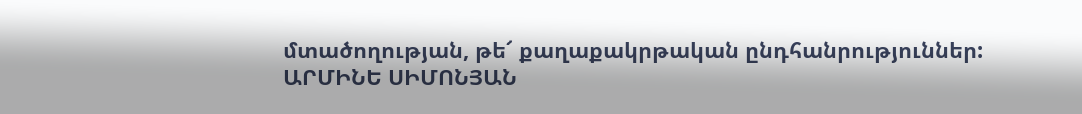մտածողության, թե՜ քաղաքակրթական ընդհանրություններ:
ԱՐՄԻՆԵ ՍԻՄՈՆՅԱՆ